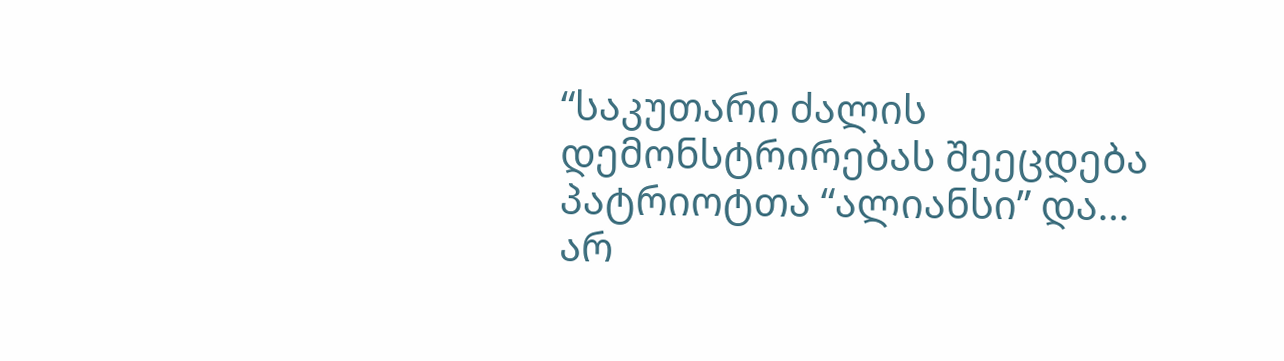“საკუთარი ძალის დემონსტრირებას შეეცდება პატრიოტთა “ალიანსი” და… არ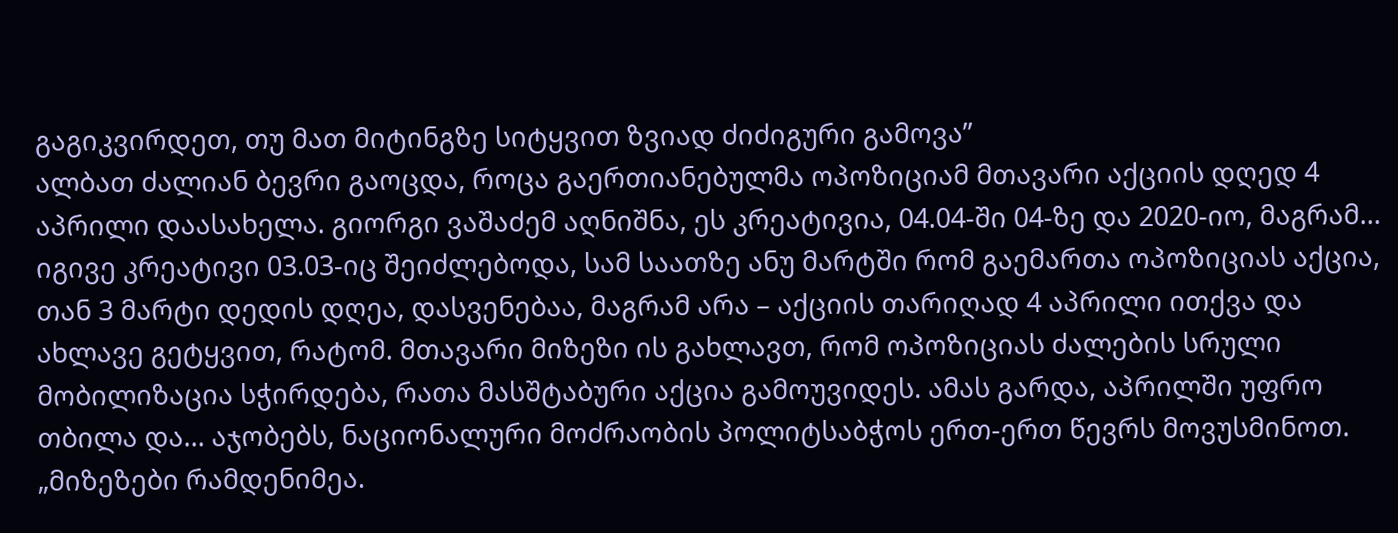გაგიკვირდეთ, თუ მათ მიტინგზე სიტყვით ზვიად ძიძიგური გამოვა”
ალბათ ძალიან ბევრი გაოცდა, როცა გაერთიანებულმა ოპოზიციამ მთავარი აქციის დღედ 4 აპრილი დაასახელა. გიორგი ვაშაძემ აღნიშნა, ეს კრეატივია, 04.04-ში 04-ზე და 2020-იო, მაგრამ… იგივე კრეატივი 03.03-იც შეიძლებოდა, სამ საათზე ანუ მარტში რომ გაემართა ოპოზიციას აქცია, თან 3 მარტი დედის დღეა, დასვენებაა, მაგრამ არა – აქციის თარიღად 4 აპრილი ითქვა და ახლავე გეტყვით, რატომ. მთავარი მიზეზი ის გახლავთ, რომ ოპოზიციას ძალების სრული მობილიზაცია სჭირდება, რათა მასშტაბური აქცია გამოუვიდეს. ამას გარდა, აპრილში უფრო თბილა და… აჯობებს, ნაციონალური მოძრაობის პოლიტსაბჭოს ერთ-ერთ წევრს მოვუსმინოთ.
„მიზეზები რამდენიმეა.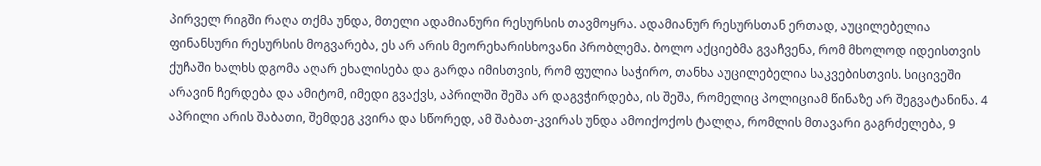პირველ რიგში რაღა თქმა უნდა, მთელი ადამიანური რესურსის თავმოყრა. ადამიანურ რესურსთან ერთად, აუცილებელია ფინანსური რესურსის მოგვარება, ეს არ არის მეორეხარისხოვანი პრობლემა. ბოლო აქციებმა გვაჩვენა, რომ მხოლოდ იდეისთვის ქუჩაში ხალხს დგომა აღარ ეხალისება და გარდა იმისთვის, რომ ფულია საჭირო, თანხა აუცილებელია საკვებისთვის. სიცივეში არავინ ჩერდება და ამიტომ, იმედი გვაქვს, აპრილში შეშა არ დაგვჭირდება, ის შეშა, რომელიც პოლიციამ წინაზე არ შეგვატანინა. 4 აპრილი არის შაბათი, შემდეგ კვირა და სწორედ, ამ შაბათ-კვირას უნდა ამოიქოქოს ტალღა, რომლის მთავარი გაგრძელება, 9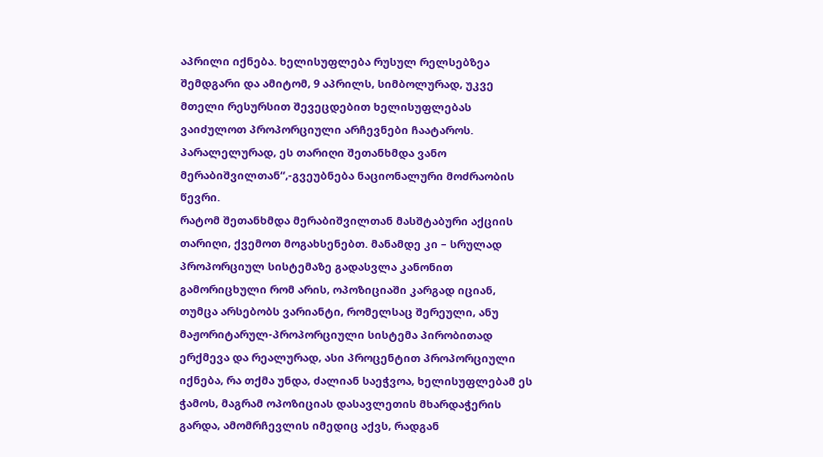აპრილი იქნება. ხელისუფლება რუსულ რელსებზეა შემდგარი და ამიტომ, 9 აპრილს, სიმბოლურად, უკვე მთელი რესურსით შევეცდებით ხელისუფლებას ვაიძულოთ პროპორციული არჩევნები ჩაატაროს. პარალელურად, ეს თარიღი შეთანხმდა ვანო მერაბიშვილთან“,-გვეუბნება ნაციონალური მოძრაობის წევრი.
რატომ შეთანხმდა მერაბიშვილთან მასშტაბური აქციის თარიღი, ქვემოთ მოგახსენებთ. მანამდე კი – სრულად პროპორციულ სისტემაზე გადასვლა კანონით გამორიცხული რომ არის, ოპოზიციაში კარგად იციან, თუმცა არსებობს ვარიანტი, რომელსაც შერეული, ანუ მაჟორიტარულ-პროპორციული სისტემა პირობითად ერქმევა და რეალურად, ასი პროცენტით პროპორციული იქნება, რა თქმა უნდა, ძალიან საეჭვოა, ხელისუფლებამ ეს ჭამოს, მაგრამ ოპოზიციას დასავლეთის მხარდაჭერის გარდა, ამომრჩევლის იმედიც აქვს, რადგან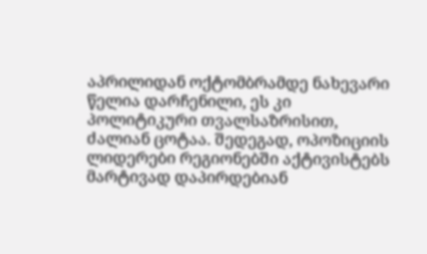აპრილიდან ოქტომბრამდე ნახევარი წელია დარჩენილი, ეს კი პოლიტიკური თვალსაზრისით, ძალიან ცოტაა. შედეგად, ოპოზიციის ლიდერები რეგიონებში აქტივისტებს მარტივად დაპირდებიან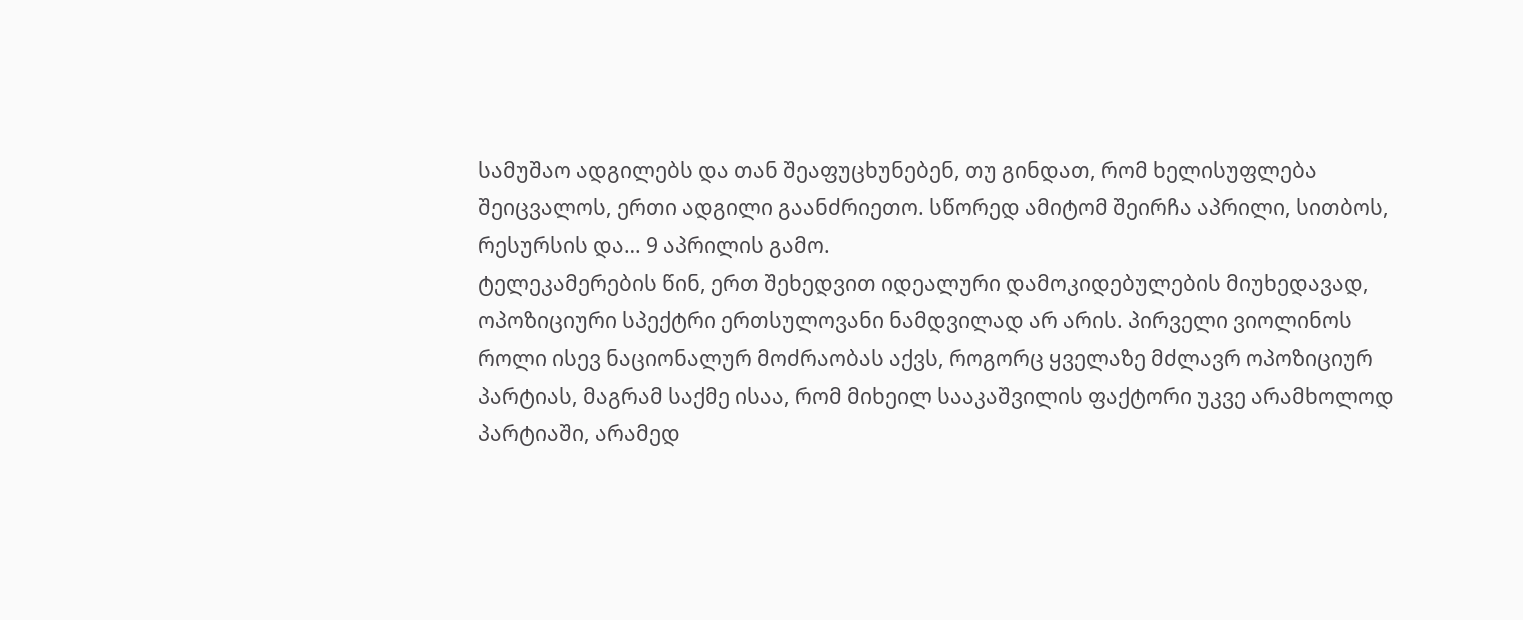სამუშაო ადგილებს და თან შეაფუცხუნებენ, თუ გინდათ, რომ ხელისუფლება შეიცვალოს, ერთი ადგილი გაანძრიეთო. სწორედ ამიტომ შეირჩა აპრილი, სითბოს, რესურსის და… 9 აპრილის გამო.
ტელეკამერების წინ, ერთ შეხედვით იდეალური დამოკიდებულების მიუხედავად, ოპოზიციური სპექტრი ერთსულოვანი ნამდვილად არ არის. პირველი ვიოლინოს როლი ისევ ნაციონალურ მოძრაობას აქვს, როგორც ყველაზე მძლავრ ოპოზიციურ პარტიას, მაგრამ საქმე ისაა, რომ მიხეილ სააკაშვილის ფაქტორი უკვე არამხოლოდ პარტიაში, არამედ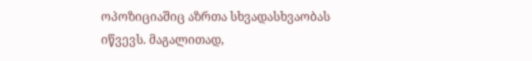ოპოზიციაშიც აზრთა სხვადასხვაობას იწვევს. მაგალითად,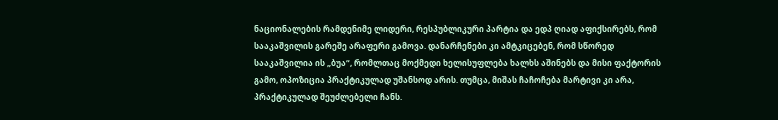ნაციონალების რამდენიმე ლიდერი, რესპუბლიკური პარტია და ედპ ღიად აფიქსირებს, რომ სააკაშვილის გარეშე არაფერი გამოვა. დანარჩენები კი ამტკიცებენ, რომ სწორედ სააკაშვილია ის „ბუა“, რომლთაც მოქმედი ხელისუფლება ხალხს აშინებს და მისი ფაქტორის გამო, ოპოზიცია პრაქტიკულად უშანსოდ არის. თუმცა, მიშას ჩაჩოჩება მარტივი კი არა, პრაქტიკულად შეუძლებელი ჩანს.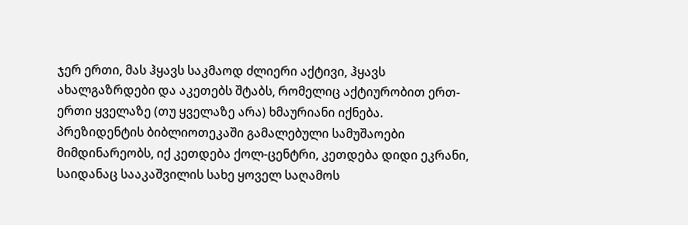ჯერ ერთი, მას ჰყავს საკმაოდ ძლიერი აქტივი, ჰყავს ახალგაზრდები და აკეთებს შტაბს, რომელიც აქტიურობით ერთ-ერთი ყველაზე (თუ ყველაზე არა) ხმაურიანი იქნება. პრეზიდენტის ბიბლიოთეკაში გამალებული სამუშაოები მიმდინარეობს, იქ კეთდება ქოლ-ცენტრი, კეთდება დიდი ეკრანი, საიდანაც სააკაშვილის სახე ყოველ საღამოს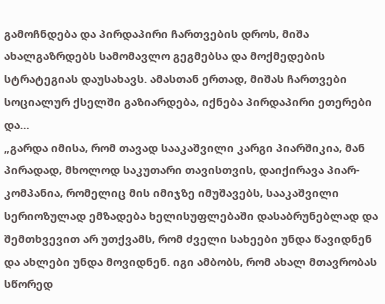გამოჩნდება და პირდაპირი ჩართვების დროს, მიშა ახალგაზრდებს სამომავლო გეგმებსა და მოქმედების სტრატეგიას დაუსახავს. ამასთან ერთად, მიშას ჩართვები სოციალურ ქსელში გაზიარდება, იქნება პირდაპირი ეთერები და…
„გარდა იმისა, რომ თავად სააკაშვილი კარგი პიარშიკია, მან პირადად, მხოლოდ საკუთარი თავისთვის, დაიქირავა პიარ-კომპანია, რომელიც მის იმიჯზე იმუშავებს, სააკაშვილი სერიოზულად ემზადება ხელისუფლებაში დასაბრუნებლად და შემთხვევით არ უთქვამს, რომ ძველი სახეები უნდა წავიდნენ და ახლები უნდა მოვიდნენ. იგი ამბობს, რომ ახალ მთავრობას სწორედ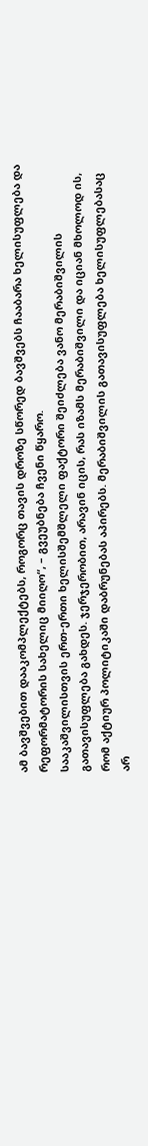ამ ბავშვებით დააკომპლექტებს, როგორც თავის დროზე სწორედ ბავშვებს ჩააბარა ხელისუფლება და რეფორმატორის სახელიც მიიღო“, – გვეუბნება ჩვენი წყარო.
სააკაშვილისთვის ერთ-ერთი ხელისშემშლელი ფაქტორი შეიძლება ვანო მერაბიშვილის გათავისუფლება გახდეს. ჯერჯერობით, არავინ იცის, რას იზამს მერაბიშვილი და იციან მხოლოდ ის, რომ აქტიურ პოლიტიკაში დაბრუნებას აპირებს. მერაბიშვილის გათავისუფლება ხელისუფლებასაც არ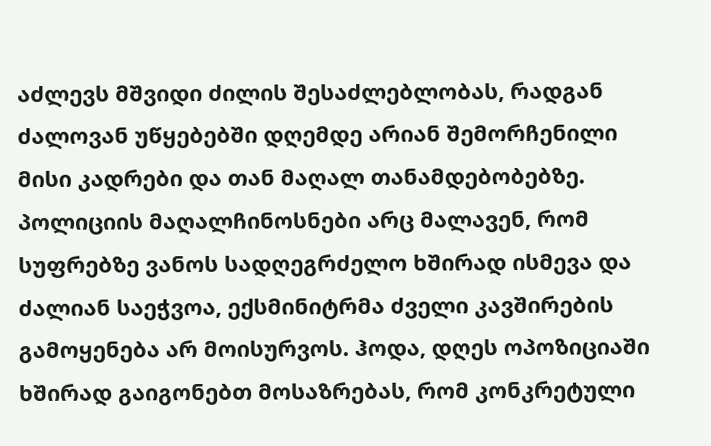აძლევს მშვიდი ძილის შესაძლებლობას, რადგან ძალოვან უწყებებში დღემდე არიან შემორჩენილი მისი კადრები და თან მაღალ თანამდებობებზე. პოლიციის მაღალჩინოსნები არც მალავენ, რომ სუფრებზე ვანოს სადღეგრძელო ხშირად ისმევა და ძალიან საეჭვოა, ექსმინიტრმა ძველი კავშირების გამოყენება არ მოისურვოს. ჰოდა, დღეს ოპოზიციაში ხშირად გაიგონებთ მოსაზრებას, რომ კონკრეტული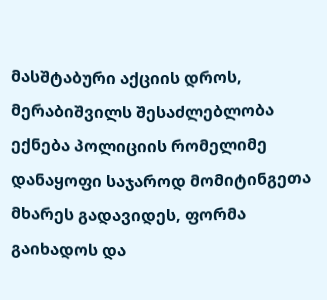მასშტაბური აქციის დროს, მერაბიშვილს შესაძლებლობა ექნება პოლიციის რომელიმე დანაყოფი საჯაროდ მომიტინგეთა მხარეს გადავიდეს, ფორმა გაიხადოს და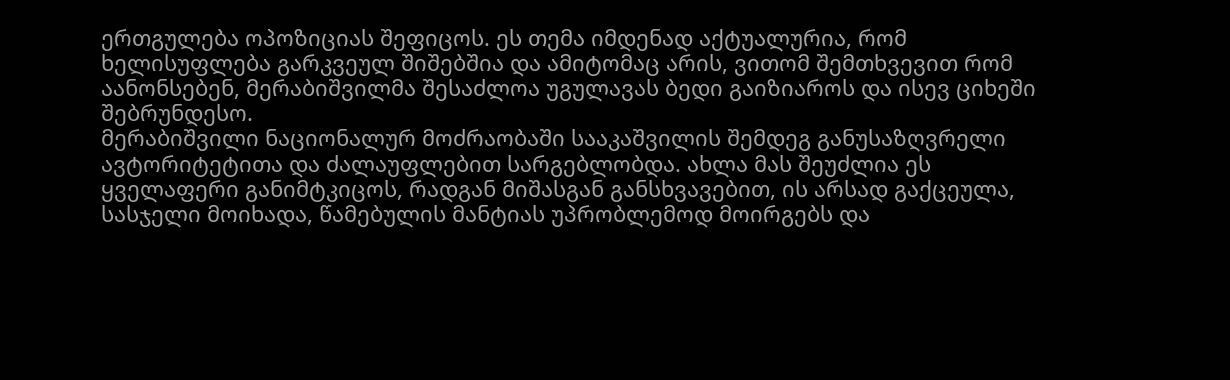ერთგულება ოპოზიციას შეფიცოს. ეს თემა იმდენად აქტუალურია, რომ ხელისუფლება გარკვეულ შიშებშია და ამიტომაც არის, ვითომ შემთხვევით რომ აანონსებენ, მერაბიშვილმა შესაძლოა უგულავას ბედი გაიზიაროს და ისევ ციხეში შებრუნდესო.
მერაბიშვილი ნაციონალურ მოძრაობაში სააკაშვილის შემდეგ განუსაზღვრელი ავტორიტეტითა და ძალაუფლებით სარგებლობდა. ახლა მას შეუძლია ეს ყველაფერი განიმტკიცოს, რადგან მიშასგან განსხვავებით, ის არსად გაქცეულა, სასჯელი მოიხადა, წამებულის მანტიას უპრობლემოდ მოირგებს და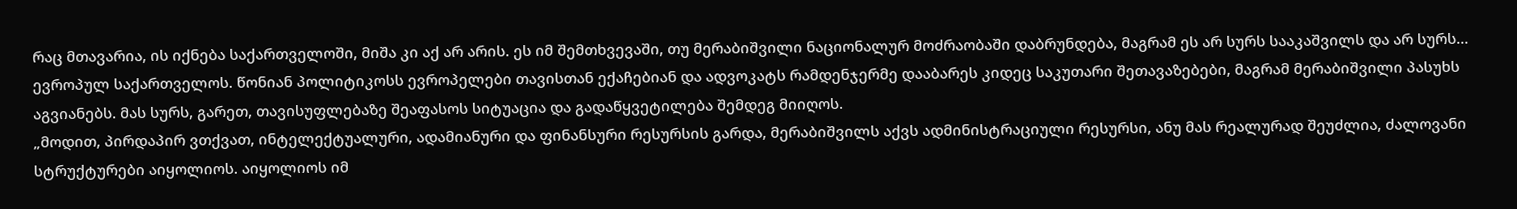რაც მთავარია, ის იქნება საქართველოში, მიშა კი აქ არ არის. ეს იმ შემთხვევაში, თუ მერაბიშვილი ნაციონალურ მოძრაობაში დაბრუნდება, მაგრამ ეს არ სურს სააკაშვილს და არ სურს… ევროპულ საქართველოს. წონიან პოლიტიკოსს ევროპელები თავისთან ექაჩებიან და ადვოკატს რამდენჯერმე დააბარეს კიდეც საკუთარი შეთავაზებები, მაგრამ მერაბიშვილი პასუხს აგვიანებს. მას სურს, გარეთ, თავისუფლებაზე შეაფასოს სიტუაცია და გადაწყვეტილება შემდეგ მიიღოს.
„მოდით, პირდაპირ ვთქვათ, ინტელექტუალური, ადამიანური და ფინანსური რესურსის გარდა, მერაბიშვილს აქვს ადმინისტრაციული რესურსი, ანუ მას რეალურად შეუძლია, ძალოვანი სტრუქტურები აიყოლიოს. აიყოლიოს იმ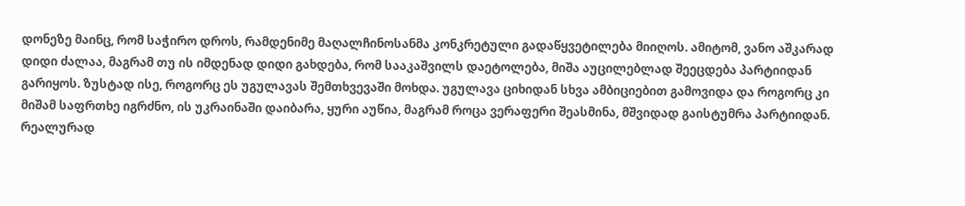დონეზე მაინც, რომ საჭირო დროს, რამდენიმე მაღალჩინოსანმა კონკრეტული გადაწყვეტილება მიიღოს. ამიტომ, ვანო აშკარად დიდი ძალაა, მაგრამ თუ ის იმდენად დიდი გახდება, რომ სააკაშვილს დაეტოლება, მიშა აუცილებლად შეეცდება პარტიიდან გარიყოს. ზუსტად ისე, როგორც ეს უგულავას შემთხვევაში მოხდა. უგულავა ციხიდან სხვა ამბიციებით გამოვიდა და როგორც კი მიშამ საფრთხე იგრძნო, ის უკრაინაში დაიბარა, ყური აუწია, მაგრამ როცა ვერაფერი შეასმინა, მშვიდად გაისტუმრა პარტიიდან. რეალურად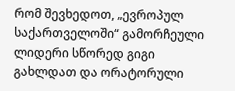რომ შევხედოთ, „ევროპულ საქართველოში“ გამორჩეული ლიდერი სწორედ გიგი გახლდათ და ორატორული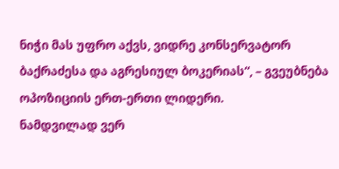ნიჭი მას უფრო აქვს, ვიდრე კონსერვატორ ბაქრაძესა და აგრესიულ ბოკერიას“, – გვეუბნება ოპოზიციის ერთ-ერთი ლიდერი.
ნამდვილად ვერ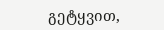გეტყვით,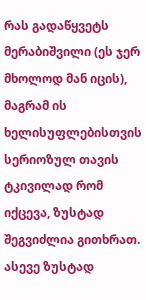რას გადაწყვეტს მერაბიშვილი (ეს ჯერ მხოლოდ მან იცის), მაგრამ ის ხელისუფლებისთვის სერიოზულ თავის ტკივილად რომ იქცევა, ზუსტად შეგვიძლია გითხრათ. ასევე ზუსტად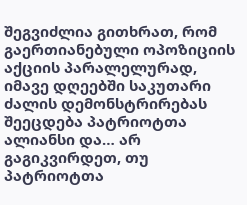შეგვიძლია გითხრათ, რომ გაერთიანებული ოპოზიციის აქციის პარალელურად, იმავე დღეებში საკუთარი ძალის დემონსტრირებას შეეცდება პატრიოტთა ალიანსი და… არ გაგიკვირდეთ, თუ პატრიოტთა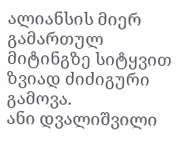ალიანსის მიერ გამართულ მიტინგზე სიტყვით ზვიად ძიძიგური გამოვა.
ანი დვალიშვილი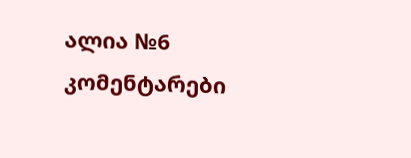ალია №6
კომენტარები